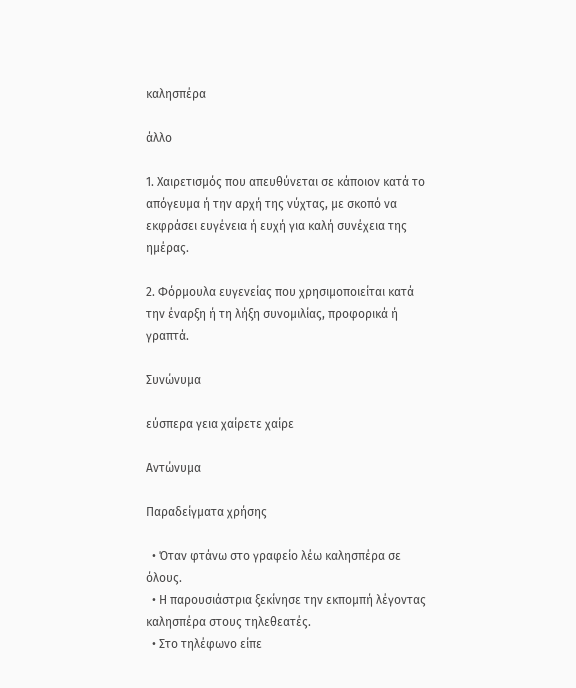καλησπέρα

άλλο

1. Χαιρετισμός που απευθύνεται σε κάποιον κατά το απόγευμα ή την αρχή της νύχτας, με σκοπό να εκφράσει ευγένεια ή ευχή για καλή συνέχεια της ημέρας.

2. Φόρμουλα ευγενείας που χρησιμοποιείται κατά την έναρξη ή τη λήξη συνομιλίας, προφορικά ή γραπτά.

Συνώνυμα

εύσπερα γεια χαίρετε χαίρε

Αντώνυμα

Παραδείγματα χρήσης

  • Όταν φτάνω στο γραφείο λέω καλησπέρα σε όλους.
  • Η παρουσιάστρια ξεκίνησε την εκπομπή λέγοντας καλησπέρα στους τηλεθεατές.
  • Στο τηλέφωνο είπε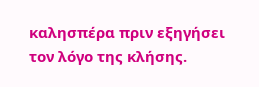καλησπέρα πριν εξηγήσει τον λόγο της κλήσης.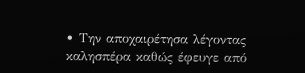• Την αποχαιρέτησα λέγοντας καλησπέρα καθώς έφευγε από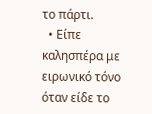το πάρτι.
  • Είπε καλησπέρα με ειρωνικό τόνο όταν είδε το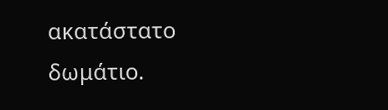ακατάστατο δωμάτιο.